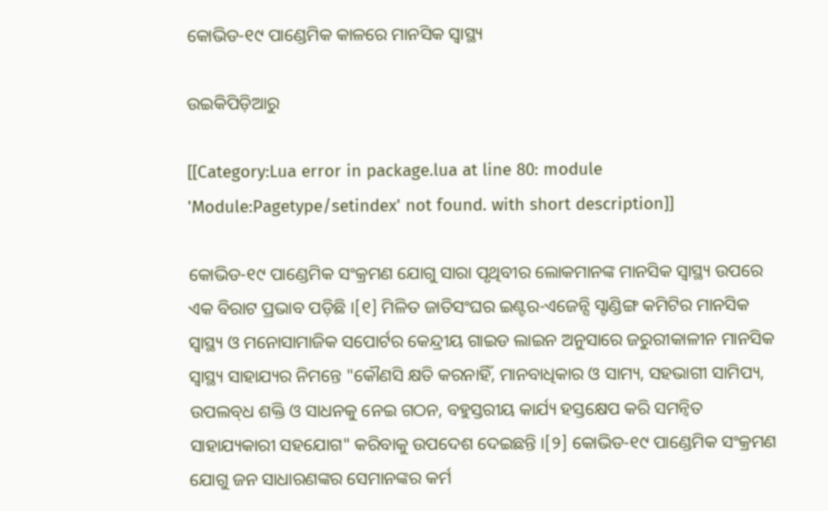କୋଭିଡ-୧୯ ପାଣ୍ଡେମିକ କାଳରେ ମାନସିକ ସ୍ୱାସ୍ଥ୍ୟ

ଉଇକିପିଡ଼ିଆ‌ରୁ

[[Category:Lua error in package.lua at line 80: module 'Module:Pagetype/setindex' not found. with short description]]

କୋଭିଡ-୧୯ ପାଣ୍ଡେମିକ ସଂକ୍ରମଣ ଯୋଗୁ ସାରା ପୃଥିବୀର ଲୋକମାନଙ୍କ ମାନସିକ ସ୍ୱାସ୍ଥ୍ୟ ଉପରେ ଏକ ବିରାଟ ପ୍ରଭାବ ପଡ଼ିଛି ।[୧] ମିଳିତ ଜାତିସଂଘର ଇଣ୍ଟର-ଏଜେନ୍ସି ସ୍ଟାଣ୍ଡିଙ୍ଗ କମିଟିର ମାନସିକ ସ୍ୱାସ୍ଥ୍ୟ ଓ ମନୋସାମାଜିକ ସପୋର୍ଟର କେନ୍ଦ୍ରୀୟ ଗାଇଡ ଲାଇନ ଅନୁସାରେ ଜରୁରୀକାଳୀନ ମାନସିକ ସ୍ୱାସ୍ଥ୍ୟ ସାହାଯ୍ୟର ନିମନ୍ତେ "କୌଣସି କ୍ଷତି କରନାହିଁ, ମାନବାଧିକାର ଓ ସାମ୍ୟ, ସ‌ହଭାଗୀ ସାମିପ୍ୟ, ଉପଲବ୍‌ଧ ଶକ୍ତି ଓ ସାଧନ‌କୁ ନେଇ ଗଠନ, ବ‌ହୁସ୍ତରୀୟ କାର୍ଯ୍ୟ ହସ୍ତକ୍ଷେପ କରି ସମନ୍ୱିତ ସାହାଯ୍ୟକାରୀ ସ‌ହ‌ଯୋଗ" କରିବାକୁ ଉପଦେଶ ଦେଇଛନ୍ତି ।[୨] କୋଭିଡ-୧୯ ପାଣ୍ଡେମିକ ସଂକ୍ରମଣ ଯୋଗୁ ଜନ ସାଧାରଣଙ୍କର ସେମାନଙ୍କର କର୍ମ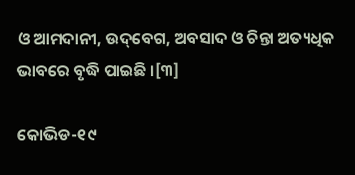ଓ ଆମଦାନୀ, ଉଦ୍‌ବେଗ, ଅବସାଦ ଓ ଚିନ୍ତା ଅତ୍ୟଧିକ ଭାବରେ ବୃଦ୍ଧି ପାଇଛି ।[୩]

କୋଭିଡ-୧୯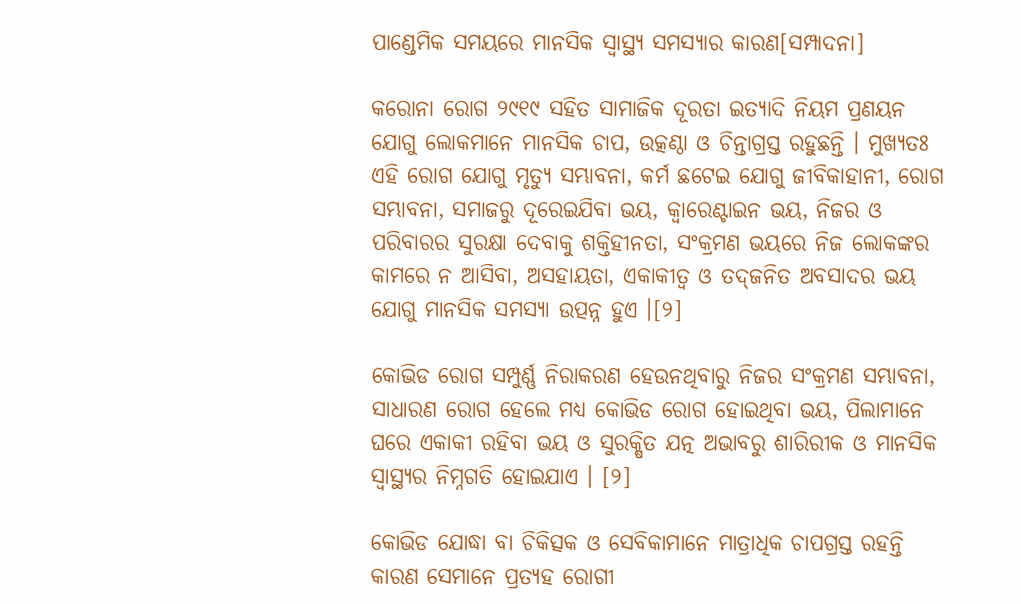ପାଣ୍ଡେମିକ ସମୟରେ ମାନସିକ ସ୍ୱାସ୍ଥ୍ୟ ସମସ୍ୟାର କାରଣ[ସମ୍ପାଦନା]

କରୋନା ରୋଗ ୨୯୧୯ ସ‌ହିତ ସାମାଜିକ ଦୂରତା ଇତ୍ୟାଦି ନିୟମ ପ୍ରଣୟନ ଯୋଗୁ ଲୋକମାନେ ମାନସିକ ଚାପ, ଉତ୍କଣ୍ଠା ଓ ଚିନ୍ତାଗ୍ରସ୍ତ ରହୁଛନ୍ତି । ମୁଖ୍ୟତଃ ଏହି ରୋଗ ଯୋଗୁ ମୃତ୍ୟୁ ସମ୍ଭାବନା, କର୍ମ ଛଟେଇ ଯୋଗୁ ଜୀବିକାହାନୀ, ରୋଗ ସମ୍ଭାବନା, ସମାଜରୁ ଦୂରେଇଯିବା ଭୟ, କ୍ୱାରେଣ୍ଟାଇନ ଭୟ, ନିଜର ଓ ପରିବାରର ସୁରକ୍ଷା ଦେବାକୁ ଶକ୍ତିହୀନତା, ସଂକ୍ରମଣ ଭୟରେ ନିଜ ଲୋକଙ୍କର କାମରେ ନ ଆସିବା, ଅସ‌ହାୟତା, ଏକାକୀତ୍ୱ ଓ ତଦ‌୍‌ଜନିତ ଅବସାଦର ଭୟ ଯୋଗୁ ମାନସିକ ସମସ୍ୟା ଉତ୍ପନ୍ନ ହୁଏ ।[୨]

କୋଭିଡ ରୋଗ ସମ୍ପୁର୍ଣ୍ଣ ନିରାକରଣ ହେଉନଥିବାରୁ ନିଜର ସଂକ୍ରମଣ ସମ୍ଭାବନା, ସାଧାରଣ ରୋଗ ହେଲେ ମଧ୍ୟ କୋଭିଡ ରୋଗ ହୋଇଥିବା ଭୟ, ପିଲାମାନେ ଘରେ ଏକାକୀ ରହିବା ଭୟ ଓ ସୁରକ୍ଷିତ ଯତ୍ନ ଅଭାବରୁ ଶାରିରୀକ ଓ ମାନସିକ ସ୍ୱାସ୍ଥ୍ୟର ନିମ୍ନ‌ଗତି ହୋଇଯାଏ । [୨]

କୋଭିଡ ଯୋଦ୍ଧା ବା ଚିକିତ୍ସକ ଓ ସେବିକାମାନେ ମାତ୍ରାଧିକ ଚାପଗ୍ରସ୍ତ ରହନ୍ତି କାରଣ ସେମାନେ ପ୍ରତ୍ୟହ ରୋଗୀ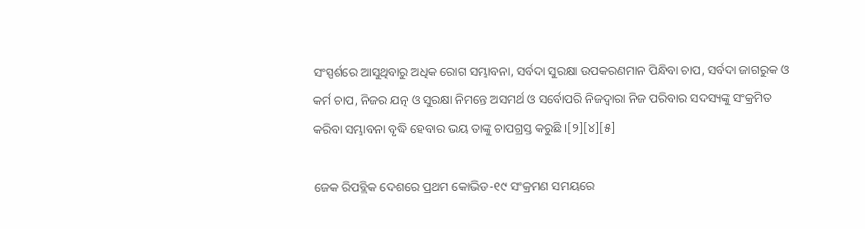ସଂସ୍ପର୍ଶରେ ଆସୁଥିବାରୁ ଅଧିକ ରୋଗ ସମ୍ଭାବନା, ସର୍ବଦା ସୁରକ୍ଷା ଉପକରଣମାନ ପିନ୍ଧିବା ଚାପ, ସର୍ବଦା ଜାଗରୁକ ଓ କର୍ମ ଚାପ, ନିଜର ଯତ୍ନ ଓ ସୁରକ୍ଷା ନିମନ୍ତେ ଅସମର୍ଥ ଓ ସର୍ବୋପରି ନିଜଦ୍ୱାରା ନିଜ ପରିବାର ସଦସ୍ୟଙ୍କୁ ସଂକ୍ରମିତ କରିବା ସମ୍ଭାବନା ବୃଦ୍ଧି ହେବାର ଭୟ ତାଙ୍କୁ ଚାପଗ୍ରସ୍ତ କରୁଛି ।[୨][୪][୫]

ଜେକ ରିପବ୍ଲିକ ଦେଶରେ ପ୍ରଥମ କୋଭିଡ-୧୯ ସଂକ୍ରମଣ ସମୟରେ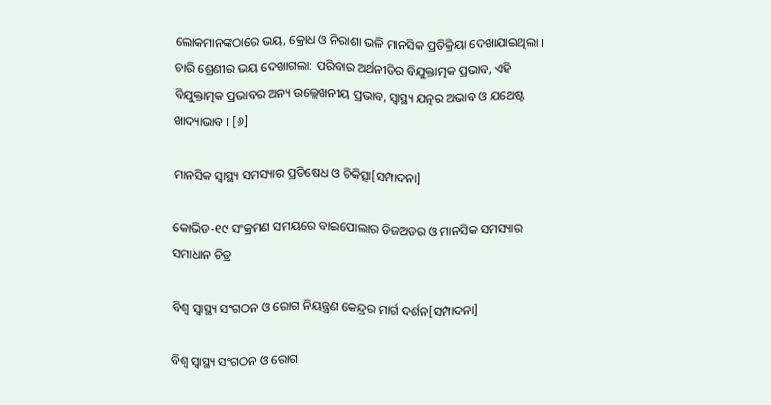ଲୋକମାନଙ୍କଠାରେ ଭୟ, କ୍ରୋଧ ଓ ନିରାଶା ଭଳି ମାନସିକ ପ୍ରତିକ୍ରିୟା ଦେଖାଯାଇଥିଲା । ଚାରି ଶ୍ରେଣୀର ଭୟ ଦେଖାଗଲା: ପରିବାର ଅର୍ଥନୀତିର ବିଯୁକ୍ତାତ୍ମକ ପ୍ରଭାବ, ଏହି ବିଯୁକ୍ତାତ୍ମକ ପ୍ରଭାବର ଅନ୍ୟ ଉଲ୍ଲେଖନୀୟ ପ୍ରଭାବ, ସ୍ୱାସ୍ଥ୍ୟ ଯତ୍ନର ଅଭାବ ଓ ଯଥେଷ୍ଟ ଖାଦ୍ୟାଭାବ । [୬]

ମାନସିକ ସ୍ୱାସ୍ଥ୍ୟ ସମସ୍ୟାର ପ୍ରତିଷେଧ ଓ ଚିକିତ୍ସା[ସମ୍ପାଦନା]

କୋଭିଡ-୧୯ ସଂକ୍ରମଣ ସମୟରେ ବାଇପୋଲାର ଡିଜଅଡର ଓ ମାନସିକ ସମସ୍ୟାର ସମାଧାନ ଚିତ୍ର

ବିଶ୍ୱ ସ୍ୱାସ୍ଥ୍ୟ ସଂଗଠନ ଓ ରୋଗ ନିୟନ୍ତ୍ରଣ କେନ୍ଦ୍ରର ମାର୍ଗ ଦର୍ଶନ[ସମ୍ପାଦନା]

ବିଶ୍ୱ ସ୍ୱାସ୍ଥ୍ୟ ସଂଗଠନ ଓ ରୋଗ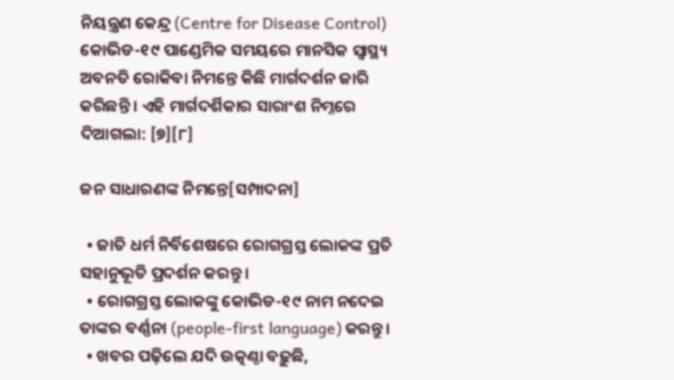ନିୟନ୍ତ୍ରଣ କେନ୍ଦ୍ର (Centre for Disease Control) କୋଭିଡ-୧୯ ପାଣ୍ଡେମିକ ସମୟରେ ମାନସିକ ସ୍ୱାସ୍ଥ୍ୟ ଅବନତି ରୋକିବା ନିମନ୍ତେ କିଛି ମାର୍ଗଦର୍ଶନ ଜାରି କରିଛନ୍ତି । ଏହି ମାର୍ଗଦର୍ଶିକାର ସାରାଂଶ ନିମ୍ନରେ ଦିଆଗଲା: [୭][୮]

ଜନ ସାଧାରଣଙ୍କ ନିମନ୍ତେ[ସମ୍ପାଦନା]

  • ଜାତି ଧର୍ମ ନିର୍ବିଶେଷରେ ରୋଗ‌ଗ୍ରସ୍ତ ଲୋକଙ୍କ ପ୍ରତି ସ‌ହାନୁଭୂତି ପ୍ରଦର୍ଶନ କରନ୍ତୁ ।
  • ରୋଗ‌ଗ୍ରସ୍ତ ଲୋକଙ୍କୁ କୋଭିଡ-୧୯ ନାମ ନ‌ଦେଇ ତାଙ୍କର ବର୍ଣ୍ଣନା (people-first language) କରନ୍ତୁ ।
  • ଖବର ପଢ଼ିଲେ ଯଦି ଉତ୍କଣ୍ଠା ବଢ଼ୁଛି,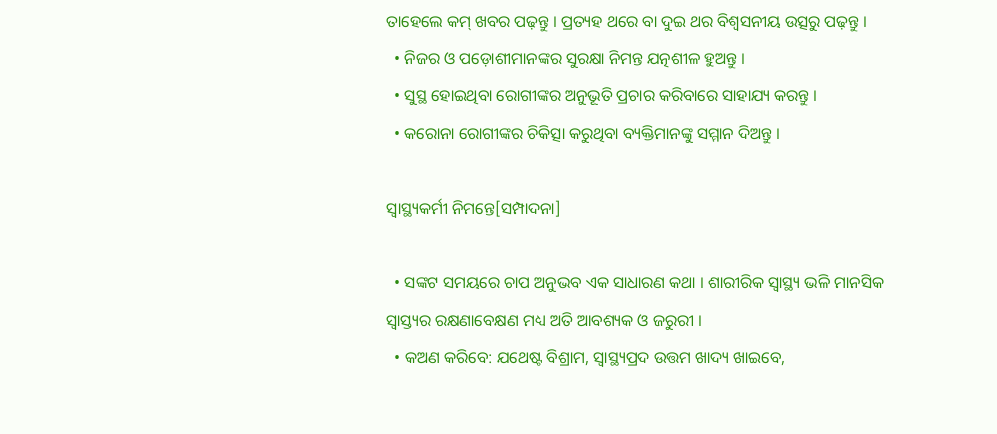ତାହେଲେ କମ୍ ଖବର ପଢ଼ନ୍ତୁ । ପ୍ରତ୍ୟହ ଥରେ ବା ଦୁଇ ଥର ବିଶ୍ୱସନୀୟ ଉତ୍ସରୁ ପଢ଼ନ୍ତୁ ।
  • ନିଜର ଓ ପଡ଼ୋଶୀମାନଙ୍କର ସୁରକ୍ଷା ନିମନ୍ତ ଯତ୍ନଶୀଳ ହୁଅନ୍ତୁ ।
  • ସୁସ୍ଥ ହୋଇଥିବା ରୋଗୀଙ୍କର ଅନୁଭୂତି ପ୍ରଚାର କରିବାରେ ସାହାଯ୍ୟ କରନ୍ତୁ ।
  • କରୋନା ରୋଗୀଙ୍କର ଚିକିତ୍ସା କରୁଥିବା ବ୍ୟକ୍ତିମାନଙ୍କୁ ସମ୍ମାନ ଦିଅନ୍ତୁ ।

ସ୍ୱାସ୍ଥ୍ୟକର୍ମୀ ନିମନ୍ତେ[ସମ୍ପାଦନା]

  • ସଙ୍କଟ ସମୟରେ ଚାପ ଅନୁଭବ ଏକ ସାଧାରଣ କଥା । ଶାରୀରିକ ସ୍ୱାସ୍ଥ୍ୟ ଭଳି ମାନସିକ ସ୍ୱାସ୍ତ୍ୟର ରକ୍ଷଣାବେକ୍ଷଣ ମଧ୍ୟ ଅତି ଆବଶ୍ୟକ ଓ ଜରୁରୀ ।
  • କଅଣ କରିବେ: ଯଥେଷ୍ଟ ବିଶ୍ରାମ, ସ୍ୱାସ୍ଥ୍ୟପ୍ରଦ ଉତ୍ତମ ଖାଦ୍ୟ ଖାଇବେ,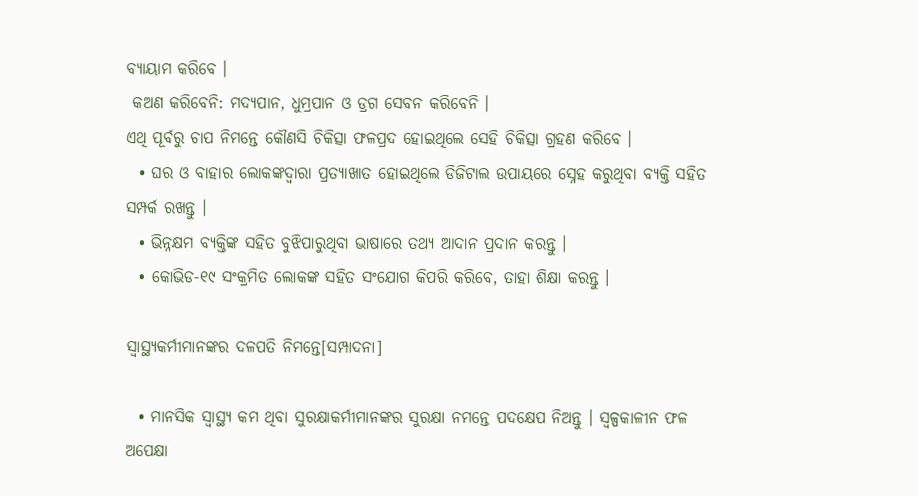ବ୍ୟାୟାମ କରିବେ ।
 କଅଣ କରିବେନି: ମଦ୍ୟପାନ, ଧୁମ୍ରପାନ ଓ ଡ୍ରଗ ସେବନ କରିବେନି ।
ଏଥି ପୂର୍ବରୁ ଚାପ ନିମନ୍ତେ କୌଣସି ଚିକିତ୍ସା ଫଳପ୍ରଦ ହୋଇଥିଲେ ସେହି ଚିକିତ୍ସା ଗ୍ରହଣ କରିବେ ।
  • ଘର ଓ ବାହାର ଲୋକଙ୍କଦ୍ୱାରା ପ୍ରତ୍ୟାଖାତ ହୋଇଥିଲେ ଡିଜିଟାଲ ଉପାୟରେ ସ୍ନେହ କରୁଥିବା ବ୍ୟକ୍ତି ସ‌ହିତ ସମ୍ପର୍କ ରଖନ୍ତୁ ।
  • ଭିନ୍ନକ୍ଷମ ବ୍ୟକ୍ତିଙ୍କ ସ‌ହିତ ବୁଝିପାରୁଥିବା ଭାଷାରେ ତ‌ଥ୍ୟ ଆଦାନ ପ୍ରଦାନ କରନ୍ତୁ ।
  • କୋଭିଡ-୧୯ ସଂକ୍ରମିତ ଲୋକଙ୍କ ସ‌ହିତ ସଂଯୋଗ କିପରି କରିବେ, ତାହା ଶିକ୍ଷା କରନ୍ତୁ ।

ସ୍ୱାସ୍ଥ୍ୟକର୍ମୀମାନଙ୍କର ଦଳପତି ନିମନ୍ତେ[ସମ୍ପାଦନା]

  • ମାନସିକ ସ୍ୱାସ୍ଥ୍ୟ କମ ଥିବା ସୁରକ୍ଷାକର୍ମୀମାନଙ୍କର ସୁରକ୍ଷା ନମନ୍ତେ ପଦକ୍ଷେପ ନିଅନ୍ତୁ । ସ୍ୱଳ୍ପକାଳୀନ ଫଳ ଅପେକ୍ଷା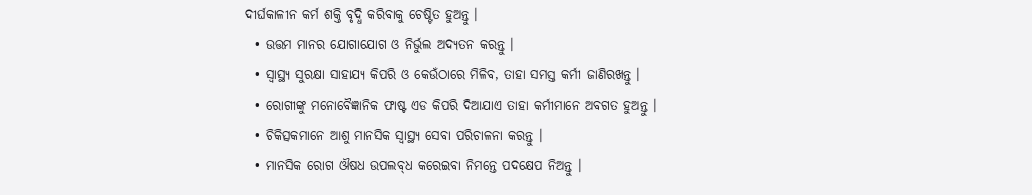ଦୀର୍ଘକାଳୀନ କର୍ମ ଶକ୍ତି ବୃଦ୍ଧି କରିବାକୁ ଚେଷ୍ଟିତ ହୁଅନ୍ତୁ ।
  • ଉତ୍ତମ ମାନର ଯୋଗାଯୋଗ ଓ ନିର୍ଭୁଲ ଅଦ୍ୟତନ କରନ୍ତୁ ।
  • ସ୍ୱାସ୍ଥ୍ୟ ସୁରକ୍ଷା ସାହାଯ୍ୟ କିପରି ଓ କେଉଁଠାରେ ମିଳିବ, ତାହା ସମସ୍ତ କର୍ମୀ ଜାଣିରଖନ୍ତୁ ।
  • ରୋଗୀଙ୍କୁ ମନୋବୈଜ୍ଞାନିକ ଫାଷ୍ଟ ଏଡ କିପରି ଦିଆଯାଏ ତାହା କର୍ମୀମାନେ ଅବଗତ ହୁଅନ୍ତୁ ।
  • ଚିକିତ୍ସକମାନେ ଆଶୁ ମାନସିକ ସ୍ୱାସ୍ଥ୍ୟ ସେବା ପରିଚାଳନା କରନ୍ତୁ ।
  • ମାନସିକ ରୋଗ ଔଷଧ ଉପଲବ୍‌ଧ କରେଇବା ନିମନ୍ତେ ପଦକ୍ଷେପ ନିଅନ୍ତୁ ।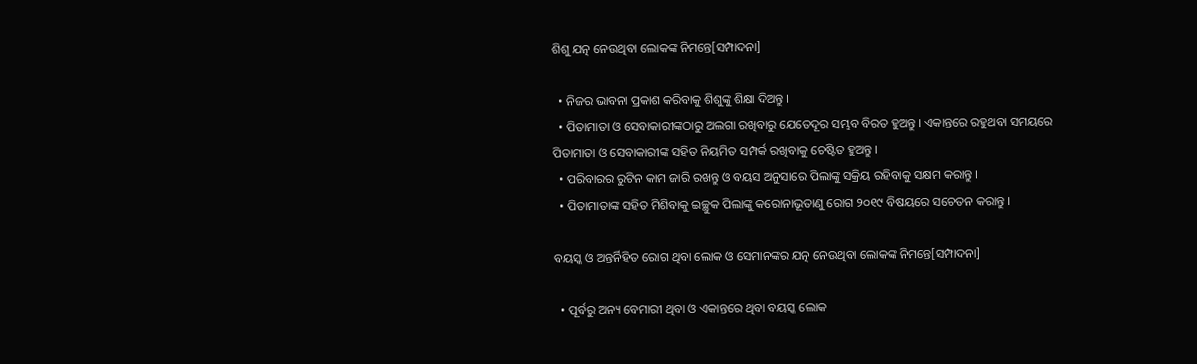ଶିଶୁ ଯତ୍ନ ନେଉଥିବା ଲୋକଙ୍କ ନିମନ୍ତେ[ସମ୍ପାଦନା]

  • ନିଜର ଭାବନା ପ୍ରକାଶ କରିବାକୁ ଶିଶୁଙ୍କୁ ଶିକ୍ଷା ଦିଅନ୍ତୁ ।
  • ପିତାମାତା ଓ ସେବାକାରୀଙ୍କଠାରୁ ଅଲଗା ରଖିବାରୁ ଯେତେଦୂର ସମ୍ଭବ ବିରତ ହୁଅନ୍ତୁ । ଏକାନ୍ତରେ ରହୁଥବା ସମୟରେ ପିତାମାତା ଓ ସେବାକାରୀଙ୍କ ସ‌ହିତ ନିୟମିତ ସମ୍ପର୍କ ରଖିବାକୁ ଚେଷ୍ଟିତ ହୁଅନ୍ତୁ ।
  • ପରିବାରର ରୁଟିନ କାମ ଜାରି ରଖନ୍ତୁ ଓ ବୟସ ଅନୁସାରେ ପିଲାଙ୍କୁ ସକ୍ରିୟ ରହିବାକୁ ସକ୍ଷମ କରାନ୍ତୁ ।
  • ପିତାମାତାଙ୍କ ସ‌ହିତ ମିଶିବାକୁ ଇଚ୍ଛୁକ ପିଲାଙ୍କୁ କରୋନାଭୂତାଣୁ ରୋଗ ୨୦୧୯ ବିଷୟରେ ସଚେତନ କରାନ୍ତୁ ।

ବୟସ୍କ ଓ ଅନ୍ତର୍ନିହିତ ରୋଗ ଥିବା ଲୋକ ଓ ସେମାନଙ୍କର ଯତ୍ନ ନେଉଥିବା ଲୋକଙ୍କ ନିମନ୍ତେ[ସମ୍ପାଦନା]

  • ପୂର୍ବରୁ ଅନ୍ୟ ବେମାରୀ ଥିବା ଓ ଏକାନ୍ତରେ ଥିବା ବୟସ୍କ ଲୋକ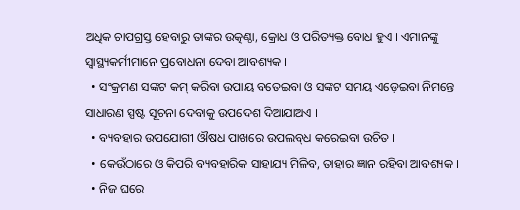ଅଧିକ ଚାପଗ୍ରସ୍ତ ହେବାରୁ ତାଙ୍କର ଉତ୍କଣ୍ଠା, କ୍ରୋଧ ଓ ପରିତ୍ୟକ୍ତ ବୋଧ ହୁଏ । ଏମାନଙ୍କୁ ସ୍ୱାସ୍ଥ୍ୟକର୍ମୀମାନେ ପ୍ରବୋଧନା ଦେବା ଆବଶ୍ୟକ ।
  • ସଂକ୍ରମଣ ସଙ୍କଟ କମ୍ କରିବା ଉପାୟ ବତେଇବା ଓ ସଙ୍କଟ ସମୟ ଏଡ଼େଇବା ନିମନ୍ତେ ସାଧାରଣ ସ୍ପଷ୍ଟ ସୂଚନା ଦେବାକୁ ଉପଦେଶ ଦିଆଯାଅଏ ।
  • ବ୍ୟବ‌ହାର ଉପ‌ଯୋଗୀ ଔଷଧ ପାଖରେ ଉପଲବ୍‌ଧ କରେଇବା ଉଚିତ ।
  • କେଉଁଠାରେ ଓ କିପରି ବ୍ୟବ‌ହାରିକ ସାହାଯ୍ୟ ମିଳିବ, ତାହାର ଜ୍ଞାନ ରହିବା ଆବଶ୍ୟକ ।
  • ନିଜ ଘରେ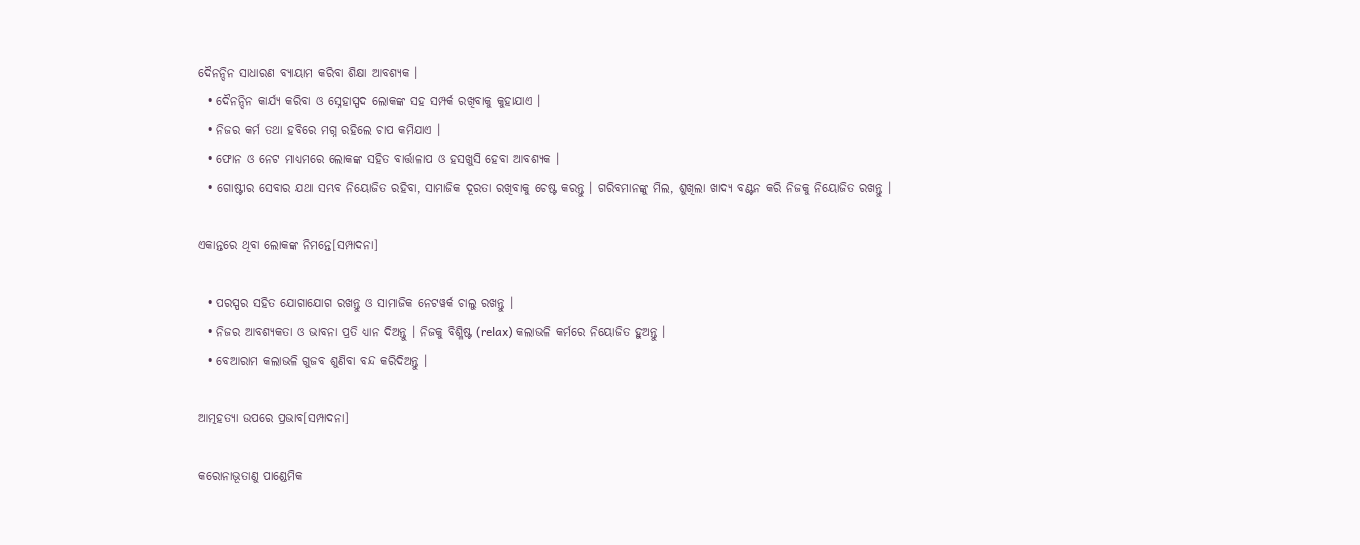ଦୈନନ୍ଦିନ ସାଧାରଣ ବ୍ୟାୟାମ କରିବା ଶିକ୍ଷା ଆବଶ୍ୟକ ।
  • ଦୈନନ୍ଦିନ କାର୍ଯ୍ୟ କରିବା ଓ ସ୍ନେହାସ୍ପଦ ଲୋକଙ୍କ ସ‌ହ ସମ୍ପର୍କ ରଖିବାକୁ କୁହାଯାଏ ।
  • ନିଜର କର୍ମ ତ‌ଥା ହବିରେ ମଗ୍ନ ରହିଲେ ଚାପ କମିଯାଏ ।
  • ଫୋନ ଓ ନେଟ ମାଧ୍ୟମରେ ଲୋକଙ୍କ ସ‌ହିତ ବାର୍ତ୍ତାଳାପ ଓ ହସଖୁସି ହେବା ଆବଶ୍ୟକ ।
  • ଗୋଷ୍ଟୀର ସେବାର ଯଥା ସମ୍ଭବ ନିୟୋଜିତ ରହିବା, ସାମାଜିକ ଦୂରତା ରଖିବାକୁ ଚେଷ୍ଟ କରନ୍ତୁ । ଗରିବମାନଙ୍କୁ ମିଲ, ଶୁଖିଲା ଖାଦ୍ୟ ବଣ୍ଟନ କରି ନିଜକୁ ନିୟୋଜିତ ରଖନ୍ତୁ ।

ଏକାନ୍ତରେ ଥିବା ଲୋକଙ୍କ ନିମନ୍ତେ[ସମ୍ପାଦନା]

  • ପରସ୍ପର ସ‌ହିତ ଯୋଗାଯୋଗ ରଖନ୍ତୁ ଓ ସାମାଜିକ ନେଟ‌ୱର୍କ ଚାଲୁ ରଖନ୍ତୁ ।
  • ନିଜର ଆବଶ୍ୟକତା ଓ ଭାବନା ପ୍ରତି ଧ୍ୟାନ ଦିଅନ୍ତୁ । ନିଜକୁ ବିଶ୍ଳିଷ୍ଟ (relax) କଲାଭଳି କର୍ମରେ ନିୟୋଜିତ ହୁଅନ୍ତୁ ।
  • ବେଆରାମ କଲାଭଳି ଗୁଜବ ଶୁଣିବା ବନ୍ଦ କରିଦିଅନ୍ତୁ ।

ଆତ୍ମହତ୍ୟା ଉପରେ ପ୍ରଭାବ[ସମ୍ପାଦନା]

କରୋନାଭୂତାଣୁ ପାଣ୍ଡେମିକ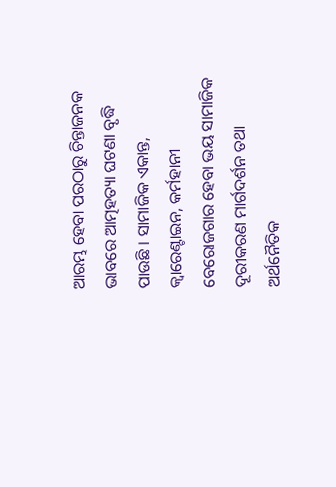ଆରମ୍ଭ ହେବା ପରଠାରୁ ଚିନ୍ତାଜନ‌କ ଭାବରେ ଆତ୍ମହତ୍ୟା ଘଟଣା ବୃଦ୍ଧି ପାଉଛି । ସାମାଜିକ ଏକାନ୍ତ, କ୍ୱାରେଣ୍ଟାଇନ, କର୍ମହାନୀ ବେରୋଜଗାର ହେବା ଭୟ ସାମାଜିକ ଦୂରୀକରଣ ମାର୍ଗଦର୍ଶନ ତ‌ଥା ଅର୍ଥନୈତିକ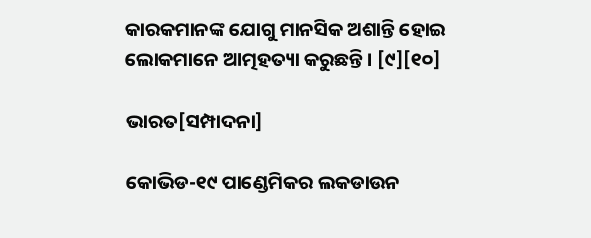କାରକମାନଙ୍କ ଯୋଗୁ ମାନସିକ ଅଶାନ୍ତି ହୋଇ ଲୋକମାନେ ଆତ୍ମହତ୍ୟା କରୁଛନ୍ତି । [୯][୧୦]

ଭାରତ[ସମ୍ପାଦନା]

କୋଭିଡ-୧୯ ପାଣ୍ଡେମିକର ଲକଡାଉନ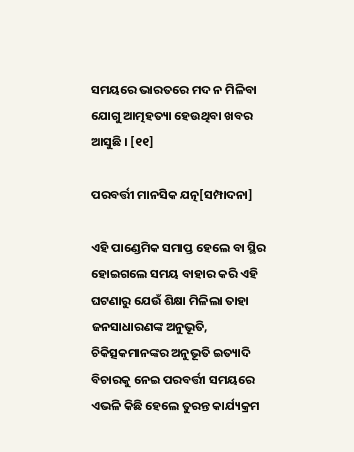ସମୟରେ ଭାରତରେ ମଦ ନ ମିଳିବା ଯୋଗୁ ଆତ୍ମହତ୍ୟା ହେଉଥିବା ଖବର ଆସୁଛି । [୧୧]

ପରବର୍ତ୍ତୀ ମାନସିକ ଯତ୍ନ[ସମ୍ପାଦନା]

ଏହି ପାଣ୍ଡେମିକ ସମାପ୍ତ ହେଲେ ବା ସ୍ଥିର ହୋଇଗଲେ ସମୟ ବାହାର କରି ଏହି ଘଟଣାରୁ ଯେଉଁ ଶିକ୍ଷା ମିଳିଲା ତାହା ଜନସାଧାରଣଙ୍କ ଅନୁଭୂତି, ଚିକିତ୍ସକମାନଙ୍କର ଅନୁଭୂତି ଇତ୍ୟାଦି ବିଚାରକୁ ନେଇ ପରବର୍ତ୍ତୀ ସମୟରେ ଏଭଳି କିଛି ହେଲେ ତୁରନ୍ତ କାର୍ଯ୍ୟକ୍ରମ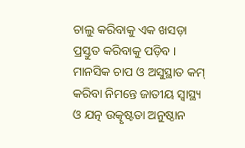ଚାଲୁ କରିବାକୁ ଏକ ଖସଡ଼ା ପ୍ରସ୍ତୁତ କରିବାକୁ ପଡ଼ିବ । ମାନସିକ ଚାପ ଓ ଅସୁସ୍ଥାତ କମ୍‌ କରିବା ନିମନ୍ତେ ଜାତୀୟ ସ୍ୱାସ୍ଥ୍ୟ ଓ ଯତ୍ନ ଉତ୍କୃଷ୍ଟତା ଅନୁଷ୍ଠାନ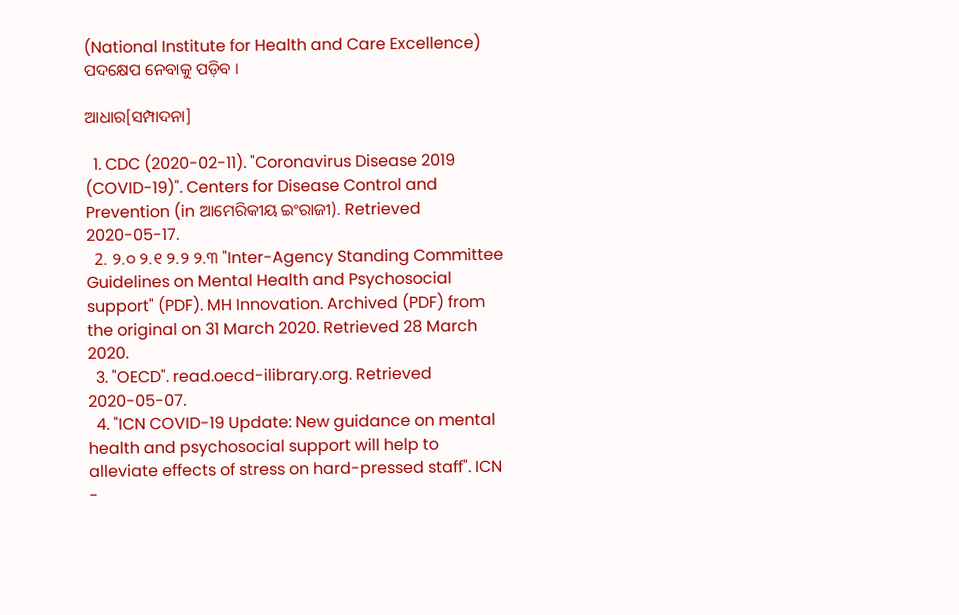(National Institute for Health and Care Excellence) ପଦକ୍ଷେପ ନେବାକୁ ପଡ଼ିବ ।

ଆଧାର[ସମ୍ପାଦନା]

  1. CDC (2020-02-11). "Coronavirus Disease 2019 (COVID-19)". Centers for Disease Control and Prevention (in ଆମେରିକୀୟ ଇଂରାଜୀ). Retrieved 2020-05-17.
  2. ୨.୦ ୨.୧ ୨.୨ ୨.୩ "Inter-Agency Standing Committee Guidelines on Mental Health and Psychosocial support" (PDF). MH Innovation. Archived (PDF) from the original on 31 March 2020. Retrieved 28 March 2020.
  3. "OECD". read.oecd-ilibrary.org. Retrieved 2020-05-07.
  4. "ICN COVID-19 Update: New guidance on mental health and psychosocial support will help to alleviate effects of stress on hard-pressed staff". ICN -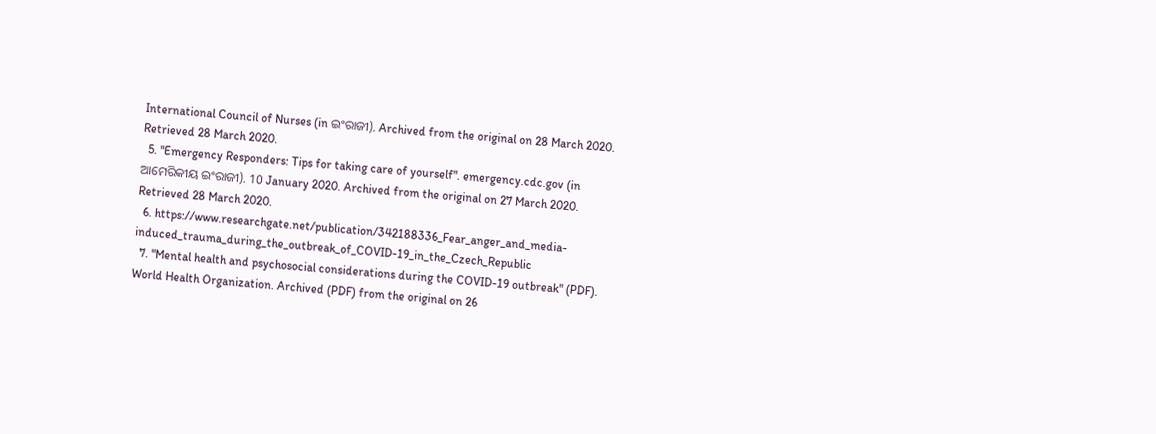International Council of Nurses (in ଇଂରାଜୀ). Archived from the original on 28 March 2020. Retrieved 28 March 2020.
  5. "Emergency Responders: Tips for taking care of yourself". emergency.cdc.gov (in ଆମେରିକୀୟ ଇଂରାଜୀ). 10 January 2020. Archived from the original on 27 March 2020. Retrieved 28 March 2020.
  6. https://www.researchgate.net/publication/342188336_Fear_anger_and_media-induced_trauma_during_the_outbreak_of_COVID-19_in_the_Czech_Republic
  7. "Mental health and psychosocial considerations during the COVID-19 outbreak" (PDF). World Health Organization. Archived (PDF) from the original on 26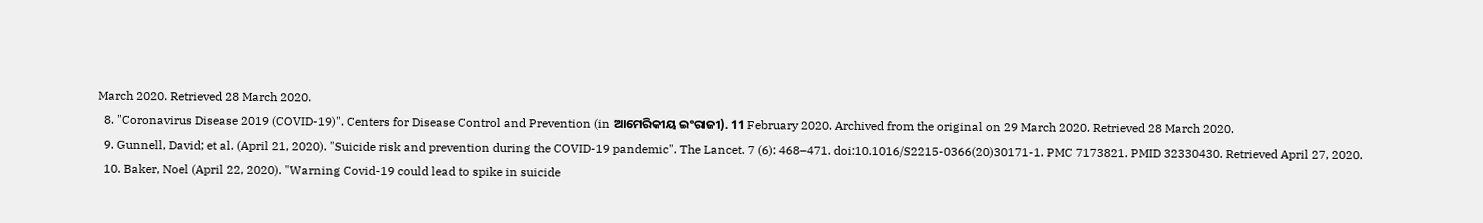March 2020. Retrieved 28 March 2020.
  8. "Coronavirus Disease 2019 (COVID-19)". Centers for Disease Control and Prevention (in ଆମେରିକୀୟ ଇଂରାଜୀ). 11 February 2020. Archived from the original on 29 March 2020. Retrieved 28 March 2020.
  9. Gunnell, David; et al. (April 21, 2020). "Suicide risk and prevention during the COVID-19 pandemic". The Lancet. 7 (6): 468–471. doi:10.1016/S2215-0366(20)30171-1. PMC 7173821. PMID 32330430. Retrieved April 27, 2020.
  10. Baker, Noel (April 22, 2020). "Warning Covid-19 could lead to spike in suicide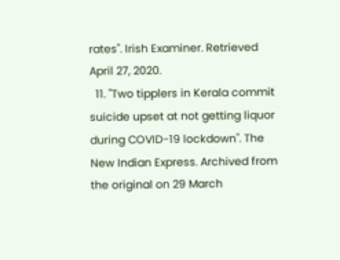rates". Irish Examiner. Retrieved April 27, 2020.
  11. "Two tipplers in Kerala commit suicide upset at not getting liquor during COVID-19 lockdown". The New Indian Express. Archived from the original on 29 March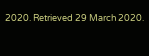2020. Retrieved 29 March 2020.